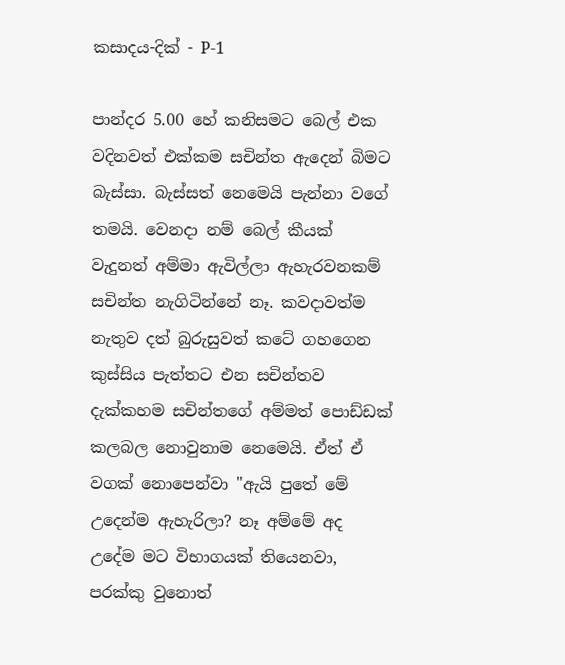කසාදය-දික් - P-1

පාන්දර 5.00 හේ කනිසමට බෙල් එක වදිනවත් එක්කම සචින්ත ඇදෙන් බිමට බැස්සා. බැස්සත් නෙමෙයි පැන්නා වගේ තමයි. වෙනදා නම් බෙල් කීයක් වැදුනත් අම්මා ඇවිල්ලා ඇහැරවනකම් සචින්ත නැගිටින්නේ නෑ. කවදාවත්ම නැතුව දත් බුරුසුවත් කටේ ගහගෙන කුස්සිය පැත්තට එන සචින්තව දැක්කහම සචින්තගේ අම්මත් පොඩ්ඩක් කලබල නොවුනාම නෙමෙයි. ඒත් ඒ වගක් නොපෙන්වා "ඇයි පුතේ මේ උදෙන්ම ඇහැරිලා? නෑ අම්මේ අද උදේම මට විභාගයක් තියෙනවා, පරක්කු වුනොත්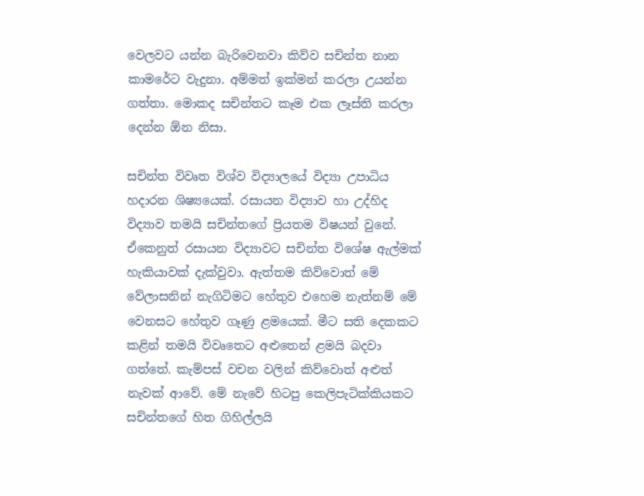වෙලවට යන්න බැරිවෙනවා කිව්ව සචින්ත නාන කාමරේට වැදුනා. අම්මත් ඉක්මන් කරලා උයන්න ගත්තා. මොකද සචින්තට කෑම එක ලෑස්ති කරලා දෙන්න ඕන නිසා.

සචින්ත විවෘත විශ්ව විද්‍යාලයේ විද්‍යා උපාධිය හදාරන ශිෂ්‍යයෙක්. රසායන විද්‍යාව හා උද්හිද විද්‍යාව තමයි සචින්තගේ ප්‍රියතම විෂයන් වුනේ. ඒකෙනුත් රසායන විද්‍යාවට සචින්ත විශේෂ ඇල්මක් හැකියාවක් දැක්වුවා. ඇත්තම කිව්වොත් මේ වේලාසනින් නැගිටිමට හේතුව එහෙම නැත්නම් මේ වෙනසට හේතුව ගෑණු ළමයෙක්. මීට සති දෙකකට කළින් තමයි විවෘතෙට අළුතෙන් ළමයි බදවා ගත්තේ. කැම්පස් වචන වලින් කිව්වොත් අළුත් නැවක් ආවේ. මේ නැවේ හිටපු කෙලිපැටික්කියකට සචින්තගේ හිත ගිහිල්ලයි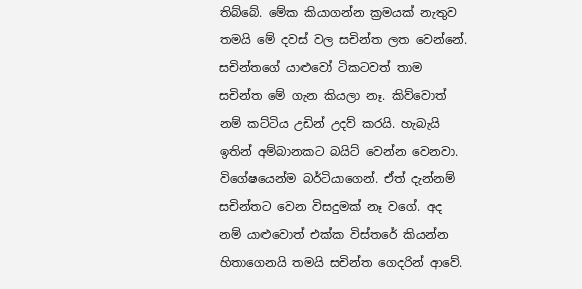තිබ්බේ. මේක කියාගන්න ක්‍රමයක් නැතුව තමයි මේ දවස් වල සචින්ත ලත වෙන්නේ. සචින්තගේ යාළුවෝ ටිකටවත් තාම සචින්ත මේ ගැන කියලා නෑ. කිව්වොත් නම් කට්ටිය උඩින් උදව් කරයි. හැබැයි ඉතින් අම්බානකට බයිට් වෙන්න වෙනවා. විගේෂයෙන්ම බර්ටියාගෙන්. ඒත් දැන්නම් සචින්තට වෙන විසදුමක් නෑ වගේ. අද නම් යාළුවොත් එක්ක විස්තරේ කියන්න හිතාගෙනයි තමයි සචින්ත ගෙදරින් ආවේ.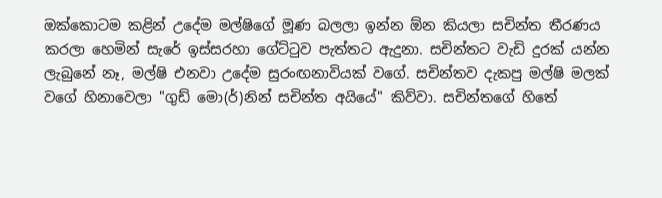ඔක්කොටම කළින් උදේම මල්ෂිගේ මූණ බලලා ඉන්න ඕන කියලා සචින්ත තීරණය කරලා හෙමින් සැරේ ඉස්සරහා ගේට්ටුව පැත්තට ඇදුනා. සචින්තට වැඩි දුරක් යන්න ලැබුනේ නෑ, මල්ෂි එනවා උදේම සුරංඟනාවියක් වගේ. සචින්තව දැකපු මල්ෂි මලක් වගේ හිනාවෙලා "ගුඩ් මො(ර්)නින් සචින්ත අයියේ" කිව්වා. සචින්තගේ හිතේ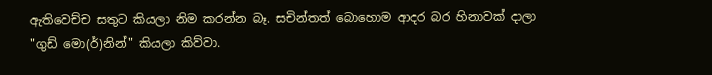ඇතිවෙච්ච සතුට කියලා නිම කරන්න බෑ. සචින්තත් බොහොම ආදර බර හිනාවක් දාලා "ගුඩ් මො(ර්)නින්" කියලා කිව්වා.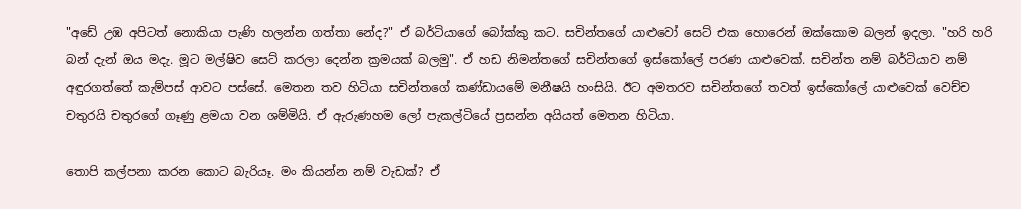"අඩේ උඹ අපිටත් නොකියා පැණි හලන්න ගත්තා නේද?" ඒ බර්ටියාගේ බෝක්කු කට. සචින්තගේ යාළුවෝ සෙට් එක හොරෙන් ඔක්කොම බලන් ඉදලා. "හරි හරි බන් දැන් ඔය මදැ. මූට මල්ෂිව සෙට් කරලා දෙන්න ක්‍රමයක් බලමු". ඒ හඩ නිමන්තගේ සචින්තගේ ඉස්කෝලේ පරණ යාළුවෙක්. සචින්ත නම් බර්ටියාව නම් අඳුරගත්තේ කැම්පස් ආවට පස්සේ. මෙතන තව හිටියා සචින්තගේ කණ්ඩායමේ මනීෂයි හංසියි. ඊට අමතරව සචින්තගේ තවත් ඉස්කෝලේ යාළුවෙක් වෙච්ච චතුරයි චතුරගේ ගෑණු ළමයා වන ශම්මියි. ඒ ඇරුණහම ලෝ පැකල්ටියේ ප්‍රසන්න අයියත් මෙතන හිටියා.

තොපි කල්පනා කරන කොට බැරියෑ. මං කියන්න නම් වැඩක්? ඒ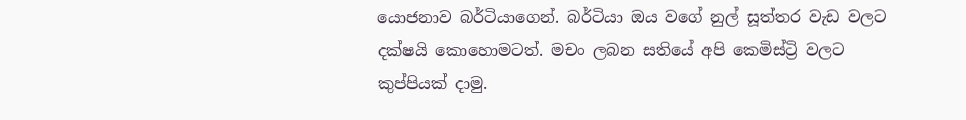යොජනාව බර්ටියාගෙන්. බර්ටියා ඔය වගේ නුල් සූත්තර වැඩ වලට දක්ෂයි කොහොමටත්. මචං ලබන සතියේ අපි කෙමිස්ට්‍රි වලට කුප්පියක් දාමු.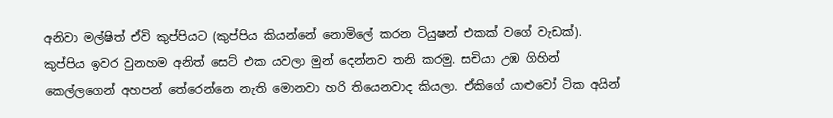අනිවා මල්ෂිත් ඒවි කුප්පියට (කුප්පිය කියන්නේ නොමිලේ කරන ටියුෂන් එකක් වගේ වැඩක්). කුප්පිය ඉවර වුනහම අනිත් සෙට් එක යවලා මුන් දෙන්නව තනි කරමු. සචියා උඹ ගිහින් කෙල්ලගෙන් අහපන් තේරෙන්නෙ නැති මොනවා හරි තියෙනවාද කියලා. ඒකිගේ යාළුවෝ ටික අයින්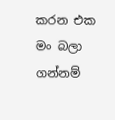කරන එක මං බලා ගන්නම්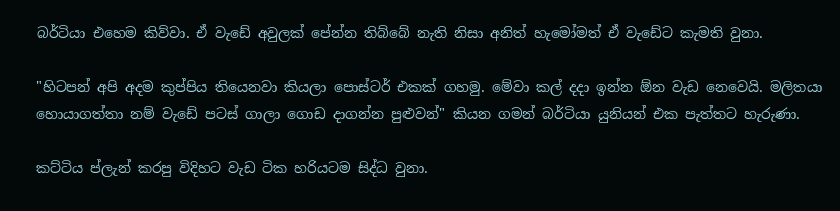බර්ටියා එහෙම කිව්වා. ඒ වැඩේ අවුලක් පේන්න තිබ්බේ නැති නිසා අනිත් හැමෝමත් ඒ වැඩේට කැමති වුනා.

"හිටපන් අපි අදම කුප්පිය තියෙනවා කියලා පොස්ටර් එකක් ගහමු. මේවා කල් දදා ඉන්න ඕන වැඩ නෙවෙයි. මලිතයා හොයාගත්තා නම් වැඩේ පටස් ගාලා ගොඩ දාගන්න පුළුවන්" කියන ගමන් බර්ටියා යුනියන් එක පැත්තට හැරුණා.

කට්ටිය ප්ලැන් කරපු විදිහට වැඩ ටික හරියටම සිද්ධ වුනා.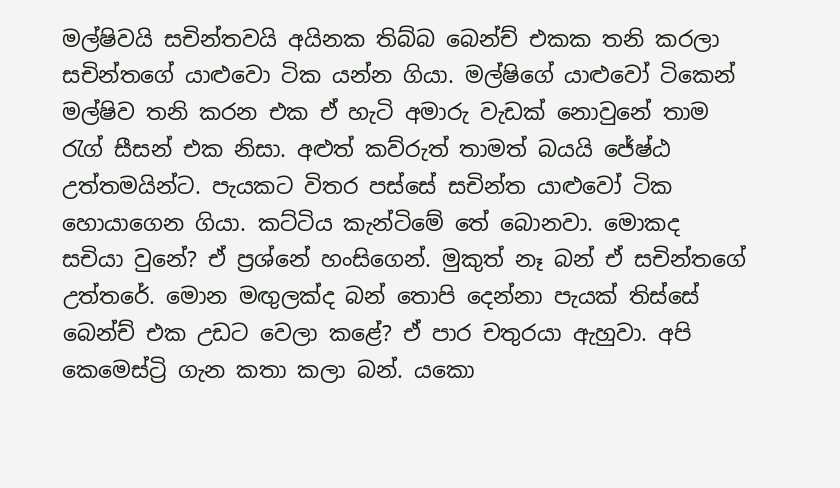මල්ෂිවයි සචින්තවයි අයිනක තිබ්බ බෙන්ච් එකක තනි කරලා සචින්තගේ යාළුවො ටික යන්න ගියා. මල්ෂිගේ යාළුවෝ ටිකෙන් මල්ෂිව තනි කරන එක ඒ හැටි අමාරු වැඩක් නොවුනේ තාම රැග් සීසන් එක නිසා. අළුත් කව්රුත් තාමත් බයයි ජේෂ්ඨ උත්තමයින්ට. පැයකට විතර පස්සේ සචින්ත යාළුවෝ ටික හොයාගෙන ගියා. කට්ටිය කැන්ටිමේ තේ බොනවා. මොකද සචියා වුනේ? ඒ ප්‍රශ්නේ හංසිගෙන්. මුකුත් නෑ බන් ඒ සචින්තගේ උත්තරේ. මොන මඟුලක්ද බන් තොපි දෙන්නා පැයක් තිස්සේ බෙන්ච් එක උඩට වෙලා කළේ? ඒ පාර චතුරයා ඇහුවා. අපි කෙමෙස්ට්‍රි ගැන කතා කලා බන්. යකො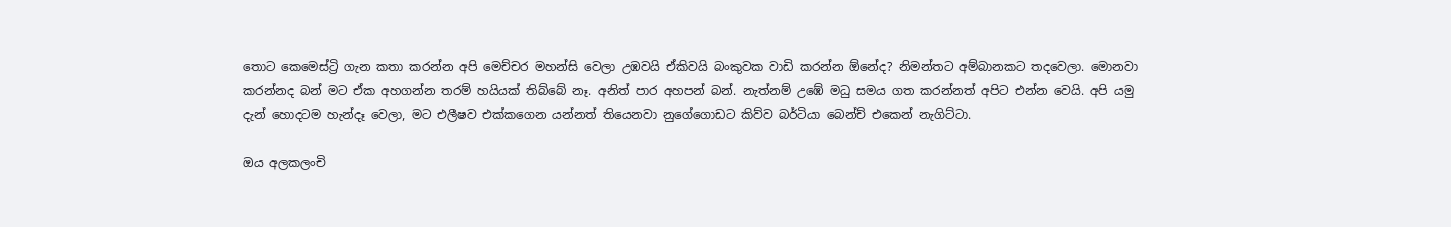තොට කෙමෙස්ට්‍රි ගැන කතා කරන්න අපි මෙච්චර මහන්සි වෙලා උඹවයි ඒකිවයි බංකුවක වාඩි කරන්න ඕනේද? නිමන්තට අම්බානකට තදවෙලා. මොනවා කරන්නද බන් මට ඒක අහගන්න තරම් හයියක් තිබ්බේ නෑ. අනිත් පාර අහපන් බන්. නැත්නම් උඹේ මධු සමය ගත කරන්නත් අපිට එන්න වෙයි. අපි යමු දැන් හොදටම හැන්දෑ වෙලා, මට එලීෂව එක්කගෙන යන්නත් තියෙනවා නුගේගොඩට කිව්ව බර්ටියා බෙන්ච් එකෙන් නැගිට්ටා.

ඔය අලකලංචි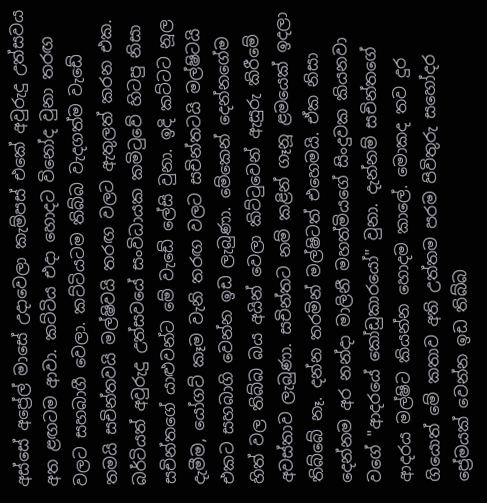අස්සේ අප්‍රේල් මාසේ උදාවෙලා කැම්පස් එකේ අවුරුදු උත්සවය අත ළඟටම ආවා. කට්ටිය එදා හොදට විනෝද වුනා තරඟ වලට සහබාගී වෙලා. කට්ටියටම තිබ්බ වැදගත්ම වැඩේ තමයි සචින්තවයි මල්ෂිවයි තරඟ වලට ඇතුලත් කරන එක. බර්ටියත් අවුරුදු උත්සවයේ සංවිධායක කමිටුවේ හිටපු නිසා සචින්තගේ යාළුවන්ට මේ වැඩේ ලේසි වුනා. ඉදි කට්ටට නූල දැමීම, යෝගට් කෑම වැනි තරඟ වලට සචින්තටයි මල්ෂිටයි එකට සහබාගි වෙන්න ඉඩ ලැබුණා. මේකෙන් දෙන්නගේම හිත් වල තිබ්බ බය අයින් වෙලා කිට්ටුවෙන් ඇසුරු කිරීමේ අවස්තාව ලැබුණා. සචින්තට නම් කළින් ගෑනූ ළමයෙක් ඉදලා තිබ්බේ නෑ. දන්න තරමින් මල්ෂිටත් එහෙමයි. ඒක නිසා දෙන්නම අර නන්දා මාලිනී මහත්මියගේ සිංදුවක කියනවා වගේ "ආදරයේ කෝඩුකාරයෝ" වුනා. දැන්නම් සචින්තගේ ආදරය මල්ෂිට කියන්න හොදම කාලේ. මොකද තව දුර ගියොත් මේ කතාව අති උත්තම පරම පිවිතුරු සහෝදර ප්‍රේමයක් වෙන්න ඉඩ තිබ්බ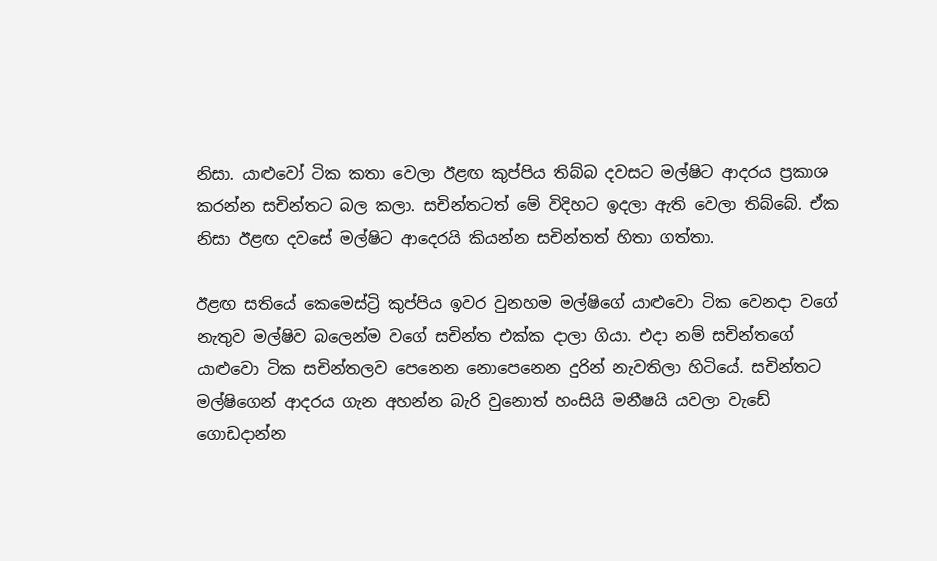නිසා. යාළුවෝ ටික කතා වෙලා ඊළඟ කුප්පිය තිබ්බ දවසට මල්ෂිට ආදරය ප්‍රකාශ කරන්න සචින්තට බල කලා. සචින්තටත් මේ විදිහට ඉදලා ඇති වෙලා තිබ්බේ. ඒක නිසා ඊළඟ දවසේ මල්ෂිට ආදෙරයි කියන්න සචින්තත් හිතා ගත්තා.

ඊළඟ සතියේ කෙමෙස්ට්‍රි කුප්පිය ඉවර වුනහම මල්ෂිගේ යාළුවො ටික වෙනදා වගේ නැතුව මල්ෂිව බලෙන්ම වගේ සචින්ත එක්ක දාලා ගියා. එදා නම් සචින්තගේ යාළුවො ටික සචින්තලව පෙනෙන නොපෙනෙන දුරින් නැවතිලා හිටියේ. සචින්තට මල්ෂිගෙන් ආදරය ගැන අහන්න බැරි වුනොත් හංසියි මනීෂයි යවලා වැඩේ ගොඩදාන්න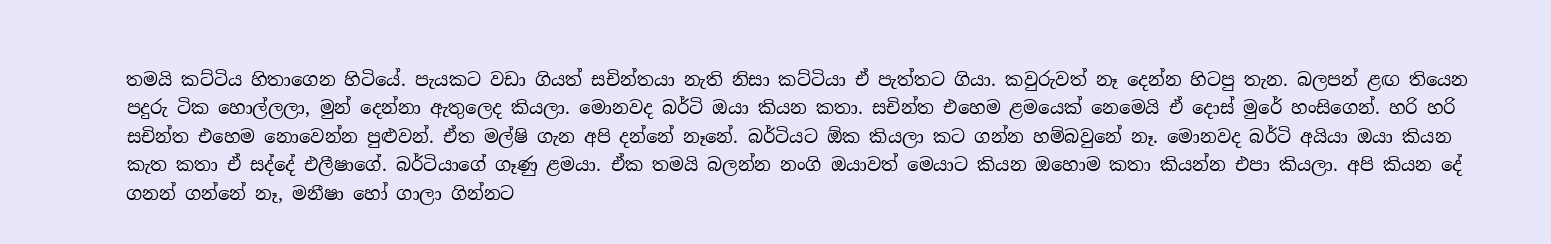තමයි කට්ටිය හිතාගෙන හිටියේ. පැයකට වඩා ගියත් සචින්තයා නැති නිසා කට්ටියා ඒ පැත්තට ගියා. කවුරුවත් නෑ දෙන්න හිටපු තැන. බලපන් ළඟ තියෙන පදුරු ටික හොල්ලලා, මුන් දෙන්නා ඇතුලෙද කියලා. මොනවද බර්ටි ඔයා කියන කතා. සචින්ත එහෙම ළමයෙක් නෙමෙයි ඒ දොස් මුරේ හංසිගෙන්. හරි හරි සචින්ත එහෙම නොවෙන්න පුළුවන්. ඒත මල්ෂි ගැන අපි දන්නේ නෑනේ. බර්ටියට ඕක කියලා කට ගන්න හම්බවුනේ නෑ. මොනවද බර්ටි අයියා ඔයා කියන කැත කතා ඒ සද්දේ එලීෂාගේ. බර්ටියාගේ ගෑණු ළමයා. ඒක තමයි බලන්න නංගි ඔයාවත් මෙයාට කියන ඔහොම කතා කියන්න එපා කියලා. අපි කියන දේ ගනන් ගන්නේ නෑ, මනීෂා හෝ ගාලා ගින්නට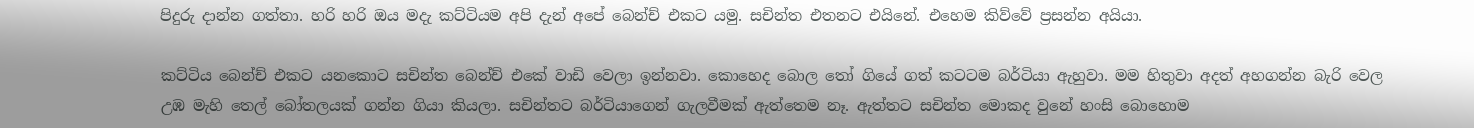පිදුරු දාන්න ගත්තා. හරි හරි ඔය මදැ කට්ටියම අපි දැන් අපේ බෙන්ච් එකට යමු. සචින්ත එතනට එයිනේ. එහෙම කිව්වේ ප්‍රසන්න අයියා.

කට්ටිය බෙන්ච් එකට යනකොට සචින්ත බෙන්ච් එකේ වාඩි වෙලා ඉන්නවා. කොහෙද බොල තෝ ගියේ ගත් කටටම බර්ටියා ඇහුවා. මම හිතුවා අදත් අහගන්න බැරි වෙල උඹ මැහි තෙල් බෝතලයක් ගන්න ගියා කියලා. සචින්තට බර්ටියාගෙන් ගැලවීමක් ඇත්තෙම නෑ. ඇත්තට සචින්ත මොකද වුනේ හංසි බොහොම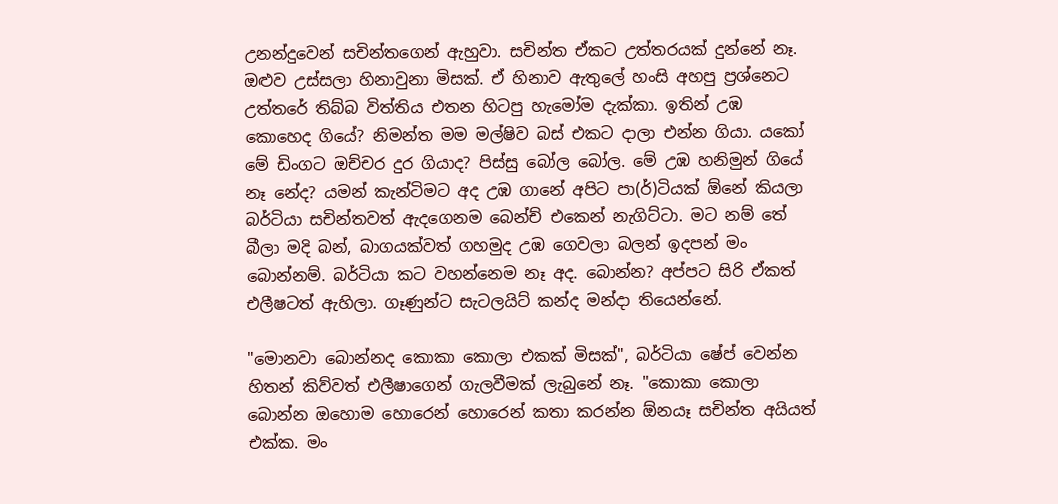උනන්දුවෙන් සචින්තගෙන් ඇහුවා. සචින්ත ඒකට උත්තරයක් දුන්නේ නෑ. ඔළුව උස්සලා හිනාවුනා මිසක්. ඒ හිනාව ඇතුලේ හංසි අහපු ප්‍රශ්නෙට උත්තරේ තිබ්බ විත්තිය එතන හිටපු හැමෝම දැක්කා. ඉතින් උඹ කොහෙද ගියේ? නිමන්ත මම මල්ෂිව බස් එකට දාලා එන්න ගියා. යකෝ මේ ඩිංගට ඔච්චර දුර ගියාද? පිස්සු බෝල බෝල. මේ උඹ හනිමුන් ගියේ නෑ නේද? යමන් කැන්ටිමට අද උඹ ගානේ අපිට පා(ර්)ටියක් ඕනේ කියලා බර්ටියා සචින්තවත් ඇදගෙනම බෙන්ච් එකෙන් නැගිට්ටා. මට නම් තේ බීලා මදි බන්, බාගයක්වත් ගහමුද උඹ ගෙවලා බලන් ඉදපන් මං බොන්නම්. බර්ටියා කට වහන්නෙම නෑ අද. බොන්න? අප්පට සිරි ඒකත් එලීෂටත් ඇහිලා. ගෑණුන්ට සැටලයිට් කන්ද මන්දා තියෙන්නේ.

"මොනවා බොන්නද කොකා කොලා එකක් මිසක්", බර්ටියා ෂේප් වෙන්න හිතන් කිව්වත් එලීෂාගෙන් ගැලවීමක් ලැබුනේ නෑ. "කොකා කොලා බොන්න ඔහොම හොරෙන් හොරෙන් කතා කරන්න ඕනයෑ සචින්ත අයියත් එක්ක. මං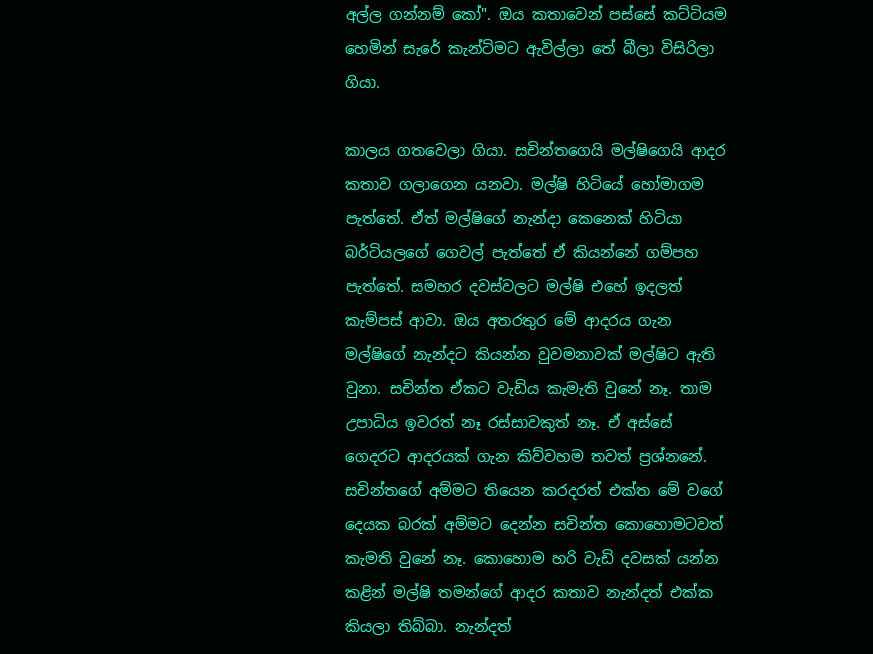අල්ල ගන්නම් කෝ". ඔය කතාවෙන් පස්සේ කට්ටියම හෙමින් සැරේ කැන්ටිමට ඇවිල්ලා තේ බීලා විසිරිලා ගියා.

කාලය ගතවෙලා ගියා. සචින්තගෙයි මල්ෂිගෙයි ආදර කතාව ගලාගෙන යනවා. මල්ෂි හිටියේ හෝමාගම පැත්තේ. ඒත් මල්ෂිගේ නැන්දා කෙනෙක් හිටියා බර්ටියලගේ ගෙවල් පැත්තේ ඒ කියන්නේ ගම්පහ පැත්තේ. සමහර දවස්වලට මල්ෂි එහේ ඉදලත් කැම්පස් ආවා. ඔය අතරතුර මේ ආදරය ගැන මල්ෂිගේ නැන්දට කියන්න වුවමනාවක් මල්ෂිට ඇති වුනා. සචින්ත ඒකට වැඩිය කැමැති වුනේ නෑ. තාම උපාධිය ඉවරත් නෑ රස්සාවකුත් නෑ. ඒ අස්සේ ගෙදරට ආදරයක් ගැන කිව්වහම තවත් ප්‍රශ්නනේ. සචින්තගේ අම්මට තියෙන කරදරත් එක්ත මේ වගේ දෙයක බරක් අම්මට දෙන්න සචින්ත කොහොමටවත් කැමති වුනේ නෑ. කොහොම හරි වැඩි දවසක් යන්න කළින් මල්ෂි තමන්ගේ ආදර කතාව නැන්දත් එක්ක කියලා තිබ්බා. නැන්දත්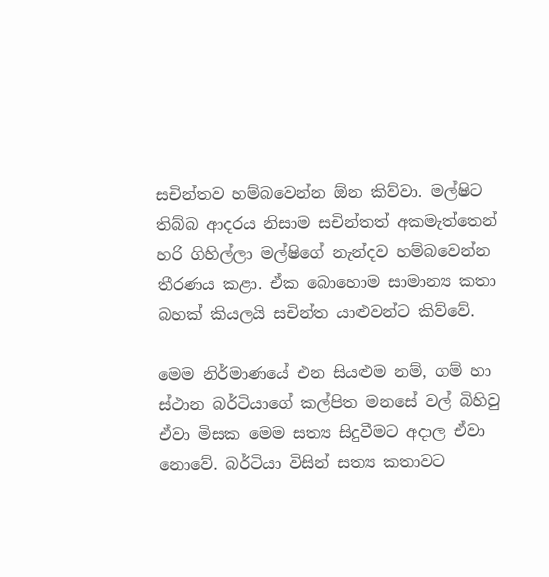සචින්තව හම්බවෙන්න ඕන කිව්වා. මල්ෂිට තිබ්බ ආදරය නිසාම සචින්තත් අකමැත්තෙන් හරි ගිහිල්ලා මල්ෂිගේ නැන්දව හම්බවෙන්න තීරණය කළා. ඒක බොහොම සාමාන්‍ය කතා බහක් කියලයි සචින්ත යාළුවන්ට කිව්වේ.

මෙම නිර්මාණයේ එන සියළුම නම්, ගම් හා ස්ථාන බර්ටියාගේ කල්පිත මනසේ වල් බිහිවු ඒවා මිසක මෙම සත්‍ය සිදුවීමට අදාල ඒවා නොවේ. බර්ටියා විසින් සත්‍ය කතාවට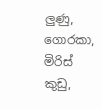ලුණු, ගොරකා, මිරිස් කුඩු,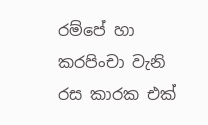රම්පේ හා කරපිංචා වැනි රස කාරක එක්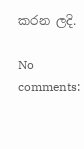කරන ලදි.

No comments: